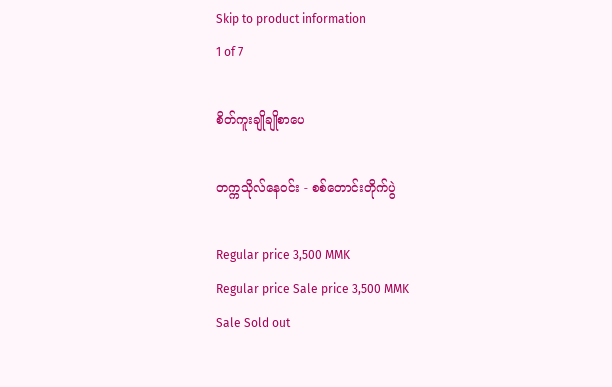Skip to product information
1 of 7

စိတ်ကူးချိုချိုစာပေ

တက္ကသိုလ်နေဝင်း - စစ်တောင်းတိုက်ပွဲ

Regular price 3,500 MMK
Regular price Sale price 3,500 MMK
Sale Sold out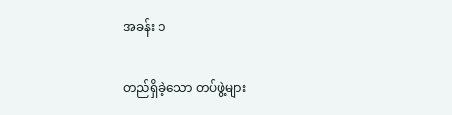အခန်း ၁

တည်ရှိခဲ့သော တပ်ဖွဲ့များ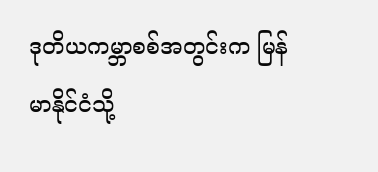ဒုတိယကမ္ဘာစစ်အတွင်းက မြန်မာနိုင်ငံသို့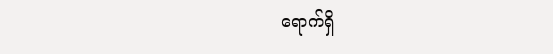ရောက်ရှိ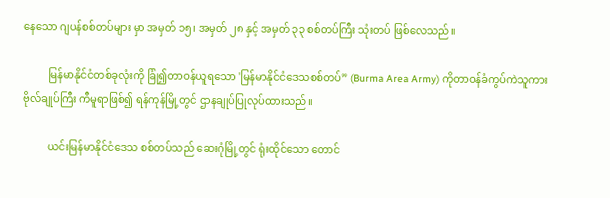နေသော ဂျပန်စစ်တပ်များ မှာ အမှတ် ၁၅၊ အမှတ် ၂၈ နှင့် အမှတ် ၃၃ စစ်တပ်ကြီး သုံးတပ် ဖြစ်လေသည်။

          မြန်မာနိုင်ငံတစ်ခုလုံးကို ခြုံ၍တာဝန်ယူရသော 'မြန်မာနိုင်ငံဒေသစစ်တပ်” (Burma Area Army) ကိုတာဝန်ခံကွပ်ကဲသူကား ဗိုလ်ချုပ်ကြီး ကီမူရာဖြစ်၍ ရန်ကုန်မြို့တွင် ဌာနချုပ်ပြုလုပ်ထားသည်။

          ယင်းမြန်မာနိုင်ငံဒေသ စစ်တပ်သည် ဆေးဂုံမြို့တွင် ရုံးထိုင်သော တောင်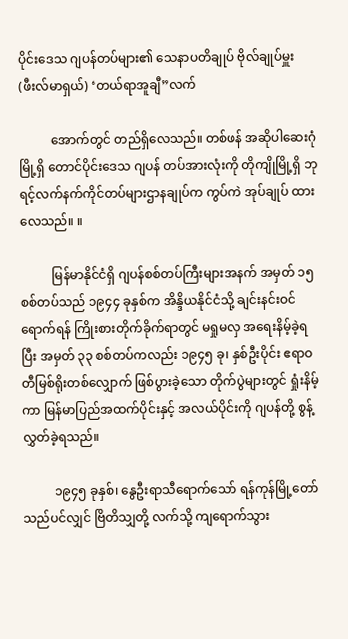ပိုင်းဒေသ ဂျပန်တပ်များ၏ သေနာပတိချုပ် ဗိုလ်ချုပ်မှူး(ဖီးလ်မာရှယ်) ‘တယ်ရာအူချီ”လက်

          အောက်တွင် တည်ရှိလေသည်။ တစ်ဖန် အဆိုပါဆေးဂုံမြို့ရှိ တောင်ပိုင်းဒေသ ဂျပန် တပ်အားလုံးကို တိုကျိုမြို့ရှိ ဘုရင့်လက်နက်ကိုင်တပ်များဌာနချုပ်က ကွပ်ကဲ အုပ်ချုပ် ထားလေသည်။ ။

          မြန်မာနိုင်ငံရှိ ဂျပန်စစ်တပ်ကြီးများအနက် အမှတ် ၁၅ စစ်တပ်သည် ၁၉၄၄ ခုနှစ်က အိန္ဒိယနိုင်ငံသို့ ချင်းနင်းဝင်ရောက်ရန် ကြိုးစားတိုက်ခိုက်ရာတွင် မရှုမလှ အရေးနိမ့်ခဲ့ရပြီး အမှတ် ၃၃ စစ်တပ်ကလည်း ၁၉၄၅ ခု၊ နှစ်ဦးပိုင်း ဧရာဝတီမြစ်ရိုးတစ်လျှောက် ဖြစ်ပွားခဲ့သော တိုက်ပွဲများတွင် ရှုံးနိမ့်ကာ မြန်မာပြည်အထက်ပိုင်းနှင့် အလယ်ပိုင်းကို ဂျပန်တို့ စွန့်လွှတ်ခဲ့ရသည်။

          ၁၉၄၅ ခုနှစ်၊ နွေဦးရာသီရောက်သော် ရန်ကုန်မြို့တော်သည်ပင်လျှင် ဗြိတိသျှတို့ လက်သို့ ကျရောက်သွား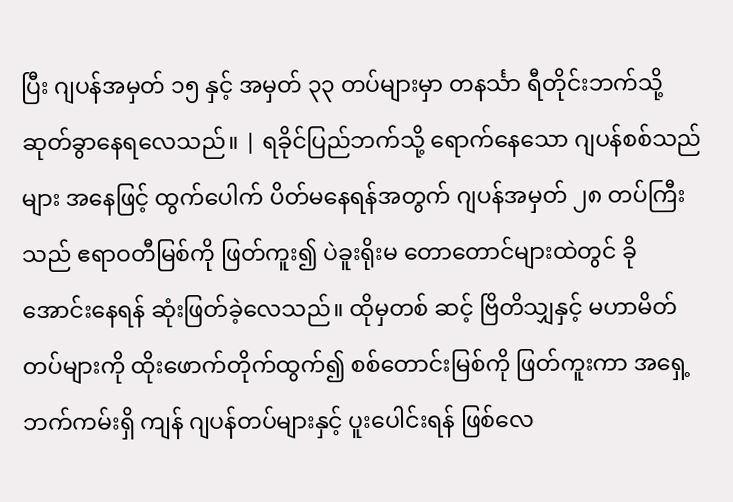ပြီး ဂျပန်အမှတ် ၁၅ နှင့် အမှတ် ၃၃ တပ်များမှာ တနင်္သာ ရီတိုင်းဘက်သို့ ဆုတ်ခွာနေရလေသည်။ | ရခိုင်ပြည်ဘက်သို့ ရောက်နေသော ဂျပန်စစ်သည်များ အနေဖြင့် ထွက်ပေါက် ပိတ်မနေရန်အတွက် ဂျပန်အမှတ် ၂၈ တပ်ကြီးသည် ဧရာဝတီမြစ်ကို ဖြတ်ကူး၍ ပဲခူးရိုးမ တောတောင်များထဲတွင် ခိုအောင်းနေရန် ဆုံးဖြတ်ခဲ့လေသည်။ ထိုမှတစ် ဆင့် ဗြိတိသျှနှင့် မဟာမိတ်တပ်များကို ထိုးဖောက်တိုက်ထွက်၍ စစ်တောင်းမြစ်ကို ဖြတ်ကူးကာ အရှေ့ဘက်ကမ်းရှိ ကျန် ဂျပန်တပ်များနှင့် ပူးပေါင်းရန် ဖြစ်လေ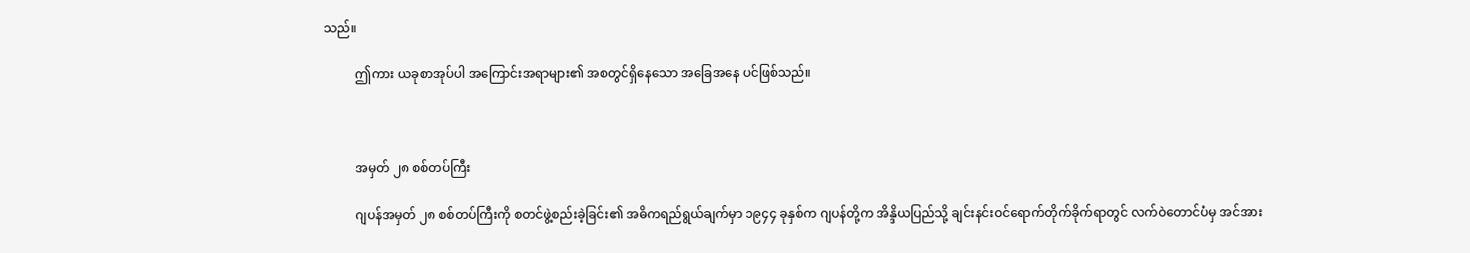သည်။

          ဤကား ယခုစာအုပ်ပါ အကြောင်းအရာများ၏ အစတွင်ရှိနေသော အခြေအနေ ပင်ဖြစ်သည်။



          အမှတ် ၂၈ စစ်တပ်ကြီး

          ဂျပန်အမှတ် ၂၈ စစ်တပ်ကြီးကို စတင်ဖွဲ့စည်းခဲ့ခြင်း၏ အဓိကရည်ရွယ်ချက်မှာ ၁၉၄၄ ခုနှစ်က ဂျပန်တို့က အိန္ဒိယပြည်သို့ ချင်းနင်းဝင်ရောက်တိုက်ခိုက်ရာတွင် လက်ဝဲတောင်ပံမှ အင်အား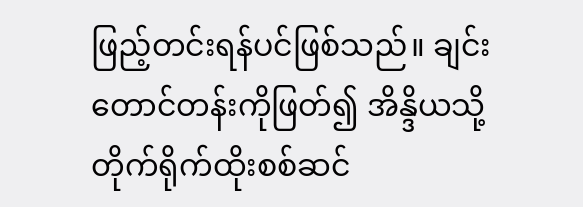ဖြည့်တင်းရန်ပင်ဖြစ်သည်။ ချင်းတောင်တန်းကိုဖြတ်၍ အိန္ဒိယသို့ တိုက်ရိုက်ထိုးစစ်ဆင်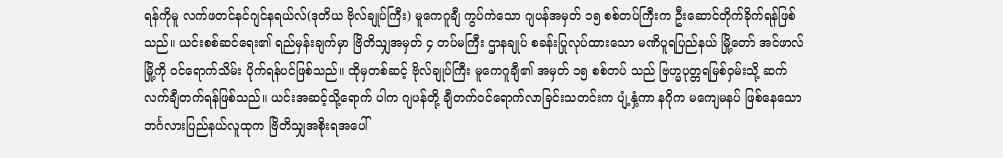ရန်ကိုမူ လက်ဖတင်နင်ဂျင်နရယ်လ်(ဒုတိယ ဗိုလ်ချုပ်ကြီး) မူကေဂူချီ ကွပ်ကဲသော ဂျပန်အမှတ် ၁၅ စစ်တပ်ကြီးက ဦးဆောင်တိုက်ခိုက်ရန်ဖြစ် သည်။ ယင်းစစ်ဆင်ရေး၏ ရည်မှန်းချက်မှာ ဗြိတိသျှအမှတ် ၄ တပ်မကြီး ဌာနချုပ် စခန်းပြုလုပ်ထားသော မဏိပူရပြည်နယ် မြို့တော် အင်ဖာလ်မြို့ကို ဝင်ရောက်သိမ်း ပိုက်ရန်ပင်ဖြစ်သည်။ ထိုမှတစ်ဆင့် ဗိုလ်ချုပ်ကြီး မူကေဂူချီ၏ အမှတ် ၁၅ စစ်တပ် သည် ဗြဟ္မပုတ္တရမြစ်ဝှမ်းသို့ ဆက်လက်ချီတက်ရန်ဖြစ်သည်။ ယင်းအဆင့်သို့ရောက် ပါက ဂျပန်တို့ ချီတက်ဝင်ရောက်လာခြင်းသတင်းက ပျံ့နှံ့ကာ နဂိုက မကျေမနပ် ဖြစ်နေသော ဘင်္ဂလားပြည်နယ်လူထုက ဗြိတိသျှအစိုးရအပေါ်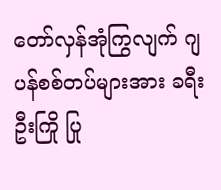တော်လှန်အုံကြွလျက် ဂျပန်စစ်တပ်များအား ခရီးဦးကြို ပြု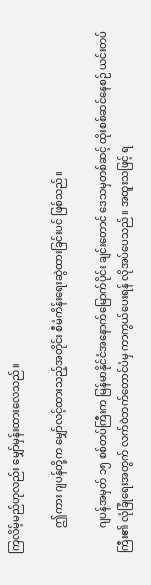ကြလိမ့်မည်ဟုလည်း မျှော်မှန်းထားလေသည်။

          ဤကား ဂျပန်တို့က မျှော်လင့်ထားသည့်အတိုင်း စီမံကိန်းရေးဆွဲထားခြင်းပင် ဖြစ်သည်။

          ဂျပန်အမှတ် ၁၅ စစ်တပ်ကြီးက မြန်မာနိုင်ငံအနောက်မြောက်ပိုင်း ချင်းတောင် ဒေသမှတစ်ဆင့် ထိုးစစ်ဆင်နေစဉ် ယင်းတပ်ကြီး၏ လုံခြုံရေးအတွက် လက်ဝဲဘက်တောင်ပံမှ ကာကွယ်ပေးရန် လိုအပ်ပေသည်။ အထူးသဖြင့် ရ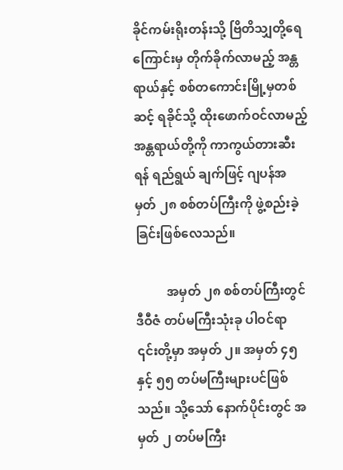ခိုင်ကမ်းရိုးတန်းသို့ ဗြိတိသျှတို့ရေကြောင်းမှ တိုက်ခိုက်လာမည့် အန္တရာယ်နှင့် စစ်တကောင်းမြို့မှတစ်ဆင့် ရခိုင်သို့ ထိုးဖောက်ဝင်လာမည့် အန္တရာယ်တို့ကို ကာကွယ်တားဆီးရန် ရည်ရွယ် ချက်ဖြင့် ဂျပန်အမှတ် ၂၈ စစ်တပ်ကြီးကို ဖွဲ့စည်းခဲ့ခြင်းဖြစ်လေသည်။

          အမှတ် ၂၈ စစ်တပ်ကြီးတွင် ဒီဝီဇံ တပ်မကြီးသုံးခု ပါဝင်ရာ ၎င်းတို့မှာ အမှတ် ၂။ အမှတ် ၄၅ နှင့် ၅၅ တပ်မကြီးများပင်ဖြစ်သည်။ သို့သော် နောက်ပိုင်းတွင် အမှတ် ၂ တပ်မကြီး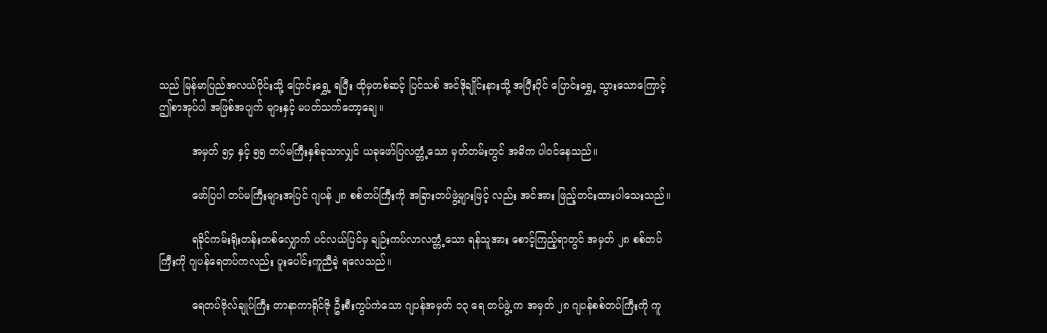သည် မြန်မာပြည်အလယ်ပိုင်းသို့ ပြောင်းရွှေ့ ရပြီး ထိုမှတစ်ဆင့် ပြင်သစ် အင်ဒိုချိုင်းနားသို့ အပြီးပိုင် ပြောင်းရွှေ့ သွားသောကြောင့် ဤစာအုပ်ပါ အဖြစ်အပျက် များနှင့် မပတ်သက်တော့ချေ။

          အမှတ် ၅၄ နှင့် ၅၅ တပ်မကြီးနှစ်ခုသာလျှင် ယခုဖော်ပြလတ္တံ့သော မှတ်တမ်းတွင် အဓိက ပါဝင်နေသည်။

          ဖော်ပြပါ တပ်မကြီးများအပြင် ဂျပန် ၂၈ စစ်တပ်ကြီးကို အခြားတပ်ဖွဲ့များဖြင့် လည်း အင်အား ဖြည့်တင်းထားပါသေးသည်။

          ရခိုင်ကမ်းရိုးတန်းတစ်လျှောက် ပင်လယ်ပြင်မှ ချဉ်းကပ်လာလတ္တံ့သော ရန်သူအား စောင့်ကြည့်ရာတွင် အမှတ် ၂၈ စစ်တပ်ကြီးကို ဂျပန်ရေတပ်ကလည်း ပူးပေါင်းကူညီခဲ့ ရလေသည်။

          ရေတပ်ဗိုလ်ချုပ်ကြီး တာနာကာရိုင်ဇို ဦးစီးကွပ်ကဲသော ဂျပန်အမှတ် ၁၃ ရေ တပ်ဖွဲ့ က အမှတ် ၂၈ ဂျပန်စစ်တပ်ကြီးကို ကူ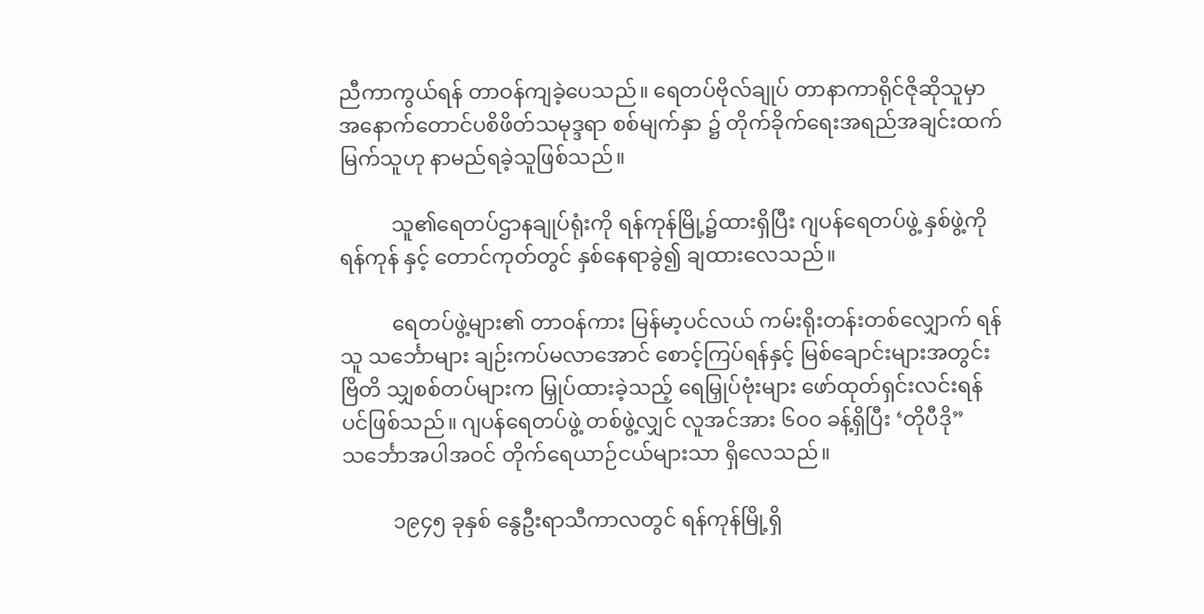ညီကာကွယ်ရန် တာဝန်ကျခဲ့ပေသည်။ ရေတပ်ဗိုလ်ချုပ် တာနာကာရိုင်ဇိုဆိုသူမှာ အနောက်တောင်ပစိဖိတ်သမုဒ္ဒရာ စစ်မျက်နှာ ၌ တိုက်ခိုက်ရေးအရည်အချင်းထက်မြက်သူဟု နာမည်ရခဲ့သူဖြစ်သည်။

          သူ၏ရေတပ်ဌာနချုပ်ရုံးကို ရန်ကုန်မြို့၌ထားရှိပြီး ဂျပန်ရေတပ်ဖွဲ့ နှစ်ဖွဲ့ကို ရန်ကုန် နှင့် တောင်ကုတ်တွင် နှစ်နေရာခွဲ၍ ချထားလေသည်။

          ရေတပ်ဖွဲ့များ၏ တာဝန်ကား မြန်မာ့ပင်လယ် ကမ်းရိုးတန်းတစ်လျှောက် ရန်သူ သင်္ဘောများ ချဉ်းကပ်မလာအောင် စောင့်ကြပ်ရန်နှင့် မြစ်ချောင်းများအတွင်း ဗြိတိ သျှစစ်တပ်များက မြှုပ်ထားခဲ့သည့် ရေမြှုပ်ဗုံးများ ဖော်ထုတ်ရှင်းလင်းရန်ပင်ဖြစ်သည်။ ဂျပန်ရေတပ်ဖွဲ့ တစ်ဖွဲ့လျှင် လူအင်အား ၆၀၀ ခန့်ရှိပြီး ‘တိုပီဒို” သင်္ဘောအပါအဝင် တိုက်ရေယာဉ်ငယ်များသာ ရှိလေသည်။

          ၁၉၄၅ ခုနှစ် နွေဦးရာသီကာလတွင် ရန်ကုန်မြို့ရှိ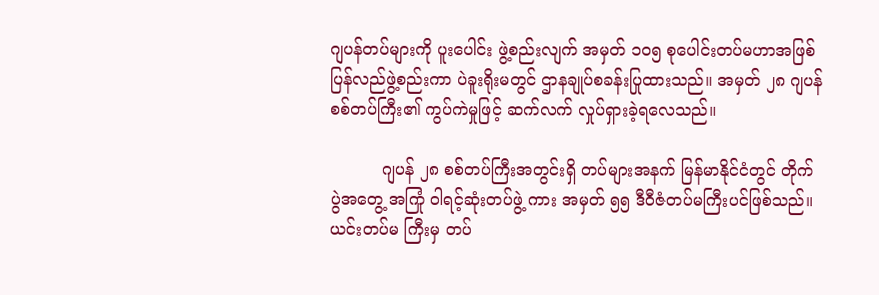ဂျပန်တပ်များကို ပူးပေါင်း ဖွဲ့စည်းလျက် အမှတ် ၁၀၅ စုပေါင်းတပ်မဟာအဖြစ် ပြန်လည်ဖွဲ့စည်းကာ ပဲခူးရိုးမတွင် ဌာနချုပ်စခန်းပြုထားသည်။ အမှတ် ၂၈ ဂျပန်စစ်တပ်ကြီး၏ ကွပ်ကဲမှုဖြင့် ဆက်လက် လှုပ်ရှားခဲ့ရလေသည်။

          ဂျပန် ၂၈ စစ်တပ်ကြီးအတွင်းရှိ တပ်များအနက် မြန်မာနိုင်ငံတွင် တိုက်ပွဲအတွေ့ အကြုံ ဝါရင့်ဆုံးတပ်ဖွဲ့ ကား အမှတ် ၅၅ ဒီဝီဇံတပ်မကြီးပင်ဖြစ်သည်။ ယင်းတပ်မ ကြီးမှ တပ်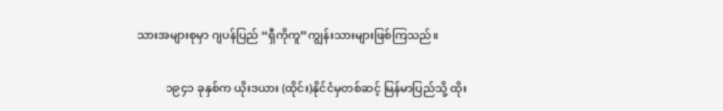သားအများစုမှာ ဂျပန်ပြည် “ရှီကိုကူ”ကျွန်းသားများဖြစ်ကြသည်။

          ၁၉၄၁ ခုနှစ်က ယိုးဒယား (ထိုင်း)နိုင်ငံမှတစ်ဆင့် မြန်မာပြည်သို့ ထိုး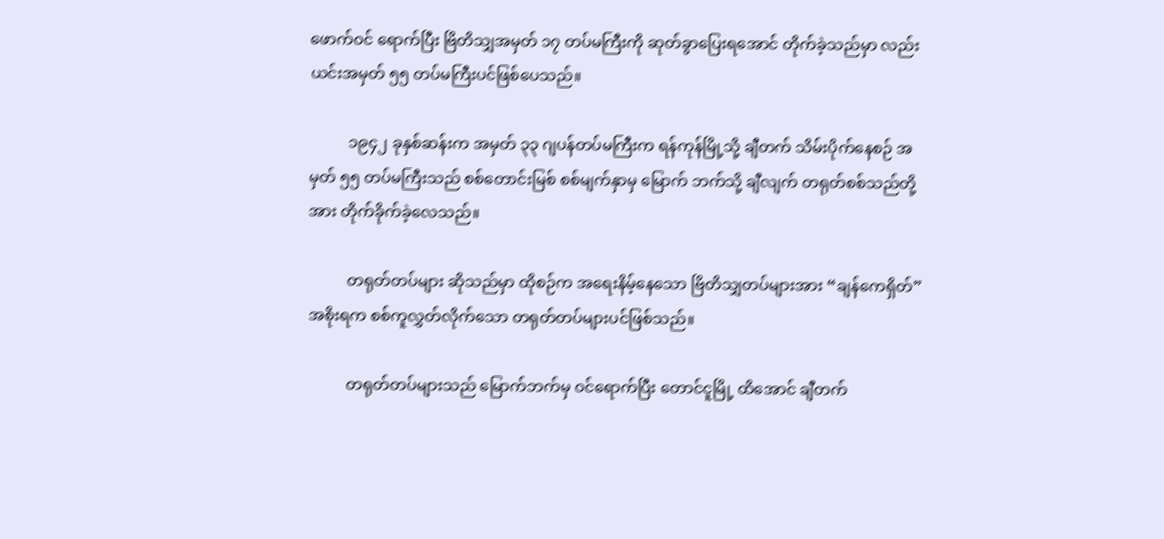ဖောက်ဝင် ရောက်ပြီး ဗြိတိသျှအမှတ် ၁၇ တပ်မကြီးကို ဆုတ်ခွာပြေးရအောင် တိုက်ခဲ့သည်မှာ လည်း ယင်းအမှတ် ၅၅ တပ်မကြီးပင်ဖြစ်ပေသည်။

          ၁၉၄၂ ခုနှစ်ဆန်းက အမှတ် ၃၃ ဂျပန်တပ်မကြီးက ရန်ကုန်မြို့သို့ ချီတက် သိမ်းပိုက်နေစဉ် အမှတ် ၅၅ တပ်မကြီးသည် စစ်တောင်းမြစ် စစ်မျက်နှာမှ မြောက် ဘက်သို့ ချီလျက် တရုတ်စစ်သည်တို့အား တိုက်ခိုက်ခဲ့လေသည်။

          တရုတ်တပ်များ ဆိုသည်မှာ ထိုစဉ်က အရေးနိမ့်နေသော ဗြိတိသျှတပ်များအား “ချန်ကေရှိတ်” အစိုးရက စစ်ကူလွှတ်လိုက်သော တရုတ်တပ်များပင်ဖြစ်သည်။

          တရုတ်တပ်များသည် မြောက်ဘက်မှ ဝင်ရောက်ပြီး တောင်ငူမြို့ ထိအောင် ချီတက်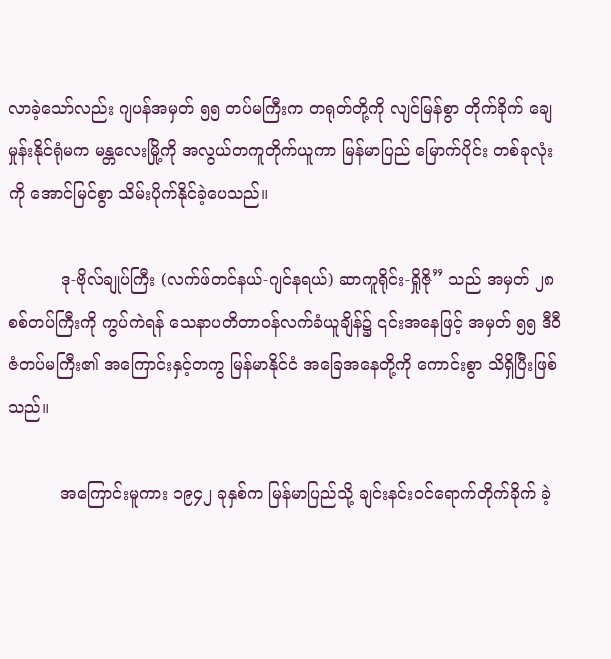လာခဲ့သော်လည်း ဂျပန်အမှတ် ၅၅ တပ်မကြီးက တရုတ်တို့ကို လျင်မြန်စွာ တိုက်ခိုက် ချေမှုန်းနိုင်ရုံမက မန္တလေးမြို့ကို အလွယ်တကူတိုက်ယူကာ မြန်မာပြည် မြောက်ပိုင်း တစ်ခုလုံးကို အောင်မြင်စွာ သိမ်းပိုက်နိုင်ခဲ့ပေသည်။

          ဒု-ဗိုလ်ချုပ်ကြီး (လက်ဖ်တင်နယ်-ဂျင်နရယ်) ဆာကူရိုင်း-ရှိုဇို” သည် အမှတ် ၂၈ စစ်တပ်ကြီးကို ကွပ်ကဲရန် သေနာပတိတာဝန်လက်ခံယူချိန်၌ ၎င်းအနေဖြင့် အမှတ် ၅၅ ဒီဝီဇံတပ်မကြီး၏ အကြောင်းနှင့်တကွ မြန်မာနိုင်ငံ အခြေအနေတို့ကို ကောင်းစွာ သိရှိပြီးဖြစ်သည်။

          အကြောင်းမူကား ၁၉၄၂ ခုနှစ်က မြန်မာပြည်သို့ ချင်းနင်းဝင်ရောက်တိုက်ခိုက် ခဲ့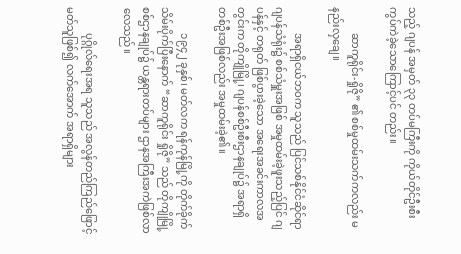သည့် ဂျပန် အမှတ် ၃၃ တပ်မကြီးကို ကိုယ်တိုင်ဦးစီးကွပ်ကဲခဲ့သောကြောင့်ပင် တည်း။

          ဆာကူရိုင်း-ရှိုဇို” ၏ စစ်မှုထမ်းသက်ကလည်း မနည်းလှချေ။

          အရာရှိငယ်ဘဝက သူသည် ပြင်သစ်နိုင်ငံဆိုင်ရာ ဂျပန်သံရုံး၌ စစ်သံမှူးအဖြစ် အမှုထမ်းခဲ့ဖူးသည့်ပြင် ဂျပန်နှင့် တရုတ် ဖြစ်ပွားခဲ့သော အရေးအခင်းကာလအတွင်းက တိုကျိုမြို့၊ ဂျပန်စစ်ဦးစီးဌာနချုပ်၌ အရာရှိတစ်ဦးအဖြစ်လည်း အမှုထမ်းခဲ့၏။

          ၁၉၄၂ ခုနှစ်၊ မတ်လက ရန်ကုန်မြို့ကို တိုက်ခိုက်သိမ်းပိုက်ပြီးနောက် “ဆာကူရိုင်း ရှိုဇို” သည် တိုကျိုမြို့ စစ်ဌာနချုပ်၌ ယန္တရားတပ်များ ဌာနအကြီးအကဲဖြစ်လာလေသည်။

          ပုဂ္ဂိုလ်ရေးအရ သူသည် အလွန်တည်ကြည်ဖြောင့်မတ်သူဖြစ်၍ လက်အောက် အရာရှိများ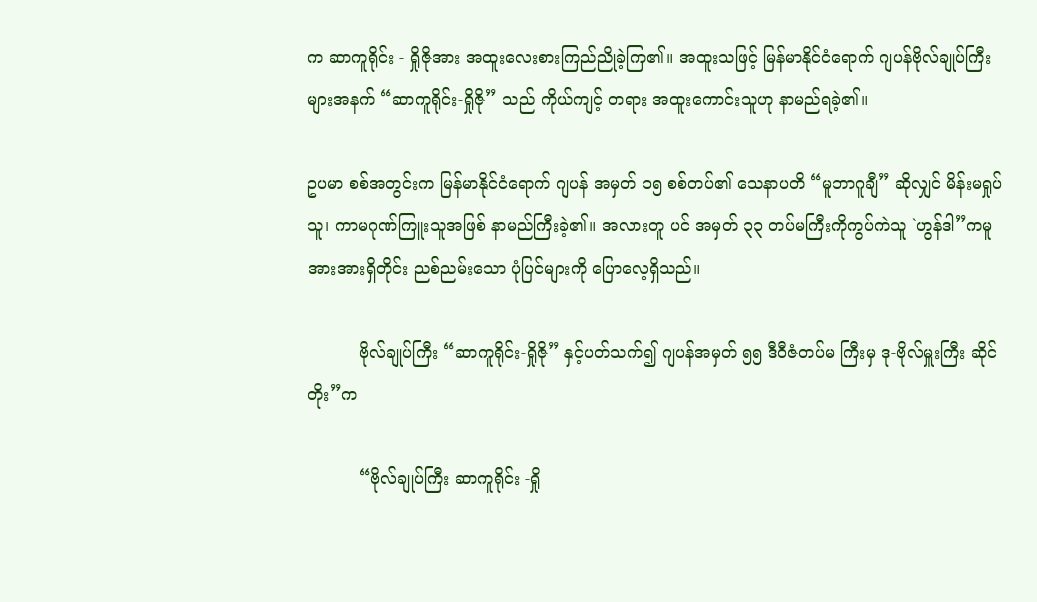က ဆာကူရိုင်း - ရှိုဇိုအား အထူးလေးစားကြည်ညိုခဲ့ကြ၏။ အထူးသဖြင့် မြန်မာနိုင်ငံရောက် ဂျပန်ဗိုလ်ချုပ်ကြီးများအနက် “ဆာကူရိုင်း-ရှိုဇို” သည် ကိုယ်ကျင့် တရား အထူးကောင်းသူဟု နာမည်ရခဲ့၏။

ဥပမာ စစ်အတွင်းက မြန်မာနိုင်ငံရောက် ဂျပန် အမှတ် ၁၅ စစ်တပ်၏ သေနာပတိ “မူဘာဂူချီ” ဆိုလျှင် မိန်းမရှုပ်သူ၊ ကာမဂုဏ်ကြူးသူအဖြစ် နာမည်ကြီးခဲ့၏။ အလားတူ ပင် အမှတ် ၃၃ တပ်မကြီးကိုကွပ်ကဲသူ `ဟွန်ဒါ”ကမူ အားအားရှိတိုင်း ညစ်ညမ်းသော ပုံပြင်များကို ပြောလေ့ရှိသည်။

          ဗိုလ်ချုပ်ကြီး “ဆာကူရိုင်း-ရှိုဇို” နှင့်ပတ်သက်၍ ဂျပန်အမှတ် ၅၅ ဒီဝီဇံတပ်မ ကြီးမှ ဒု-ဗိုလ်မှူးကြီး ဆိုင်တိုး”က

          “ဗိုလ်ချုပ်ကြီး ဆာကူရိုင်း -ရှို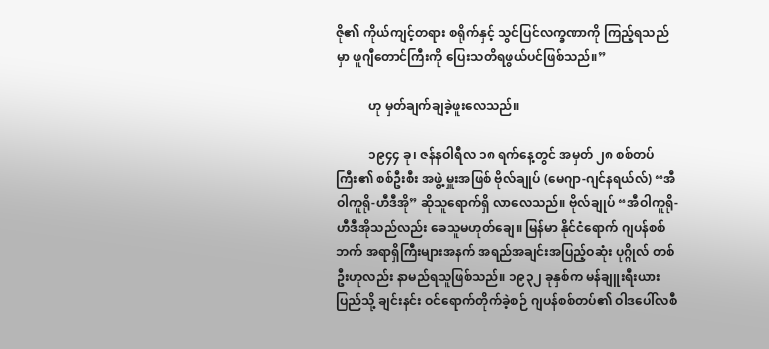ဇို၏ ကိုယ်ကျင့်တရား စရိုက်နှင့် သွင်ပြင်လက္ခဏာကို ကြည့်ရသည်မှာ ဖူဂျီတောင်ကြီးကို ပြေးသတိရဖွယ်ပင်ဖြစ်သည်။”

          ဟု မှတ်ချက်ချခဲ့ဖူးလေသည်။

          ၁၉၄၄ ခု၊ ဇန်နဝါရီလ ၁၈ ရက်နေ့တွင် အမှတ် ၂၈ စစ်တပ်ကြီး၏ စစ်ဦးစီး အဖွဲ့ မှူးအဖြစ် ဗိုလ်ချုပ် (မေဂျာ-ဂျင်နရယ်လ်) “အီဝါကူရို-ဟီဒီအို” ဆိုသူရောက်ရှိ လာလေသည်။ ဗိုလ်ချုပ် “အီဝါကူရို-ဟီဒီအိုသည်လည်း ခေသူမဟုတ်ချေ။ မြန်မာ နိုင်ငံရောက် ဂျပန်စစ်ဘက် အရာရှိကြီးများအနက် အရည်အချင်းအပြည့်ဝဆုံး ပုဂ္ဂိုလ် တစ်ဦးဟုလည်း နာမည်ရသူဖြစ်သည်။ ၁၉၃၂ ခုနှစ်က မန်ချူးရီးယားပြည်သို့ ချင်းနင်း ဝင်ရောက်တိုက်ခဲ့စဉ် ဂျပန်စစ်တပ်၏ ဝါဒပေါ်လစီ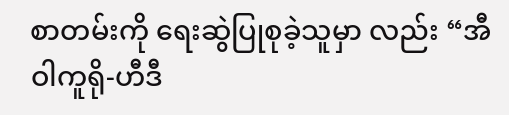စာတမ်းကို ရေးဆွဲပြုစုခဲ့သူမှာ လည်း “အီဝါကူရို-ဟီဒီ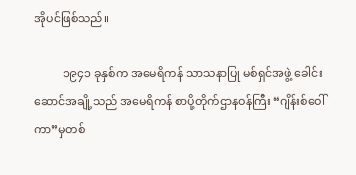အိုပင်ဖြစ်သည်။

          ၁၉၄၁ ခုနှစ်က အမေရိကန် သာသနာပြု မစ်ရှင်အဖွဲ့ ခေါင်းဆောင်အချို့သည် အမေရိကန် စာပို့တိုက်ဌာနဝန်ကြီး “ဂျိန်းစ်ဝေါ်ကာ”မှတစ်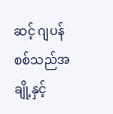ဆင့် ဂျပန်စစ်သည်အချို့နှင့်